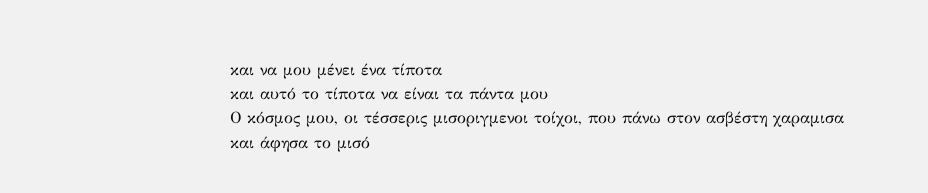και να μου μένει ένα τίποτα
και αυτό το τίποτα να είναι τα πάντα μου
Ο κόσμος μου, οι τέσσερις μισοριγμενοι τοίχοι, που πάνω στον ασβέστη χαραμισα
και άφησα το μισό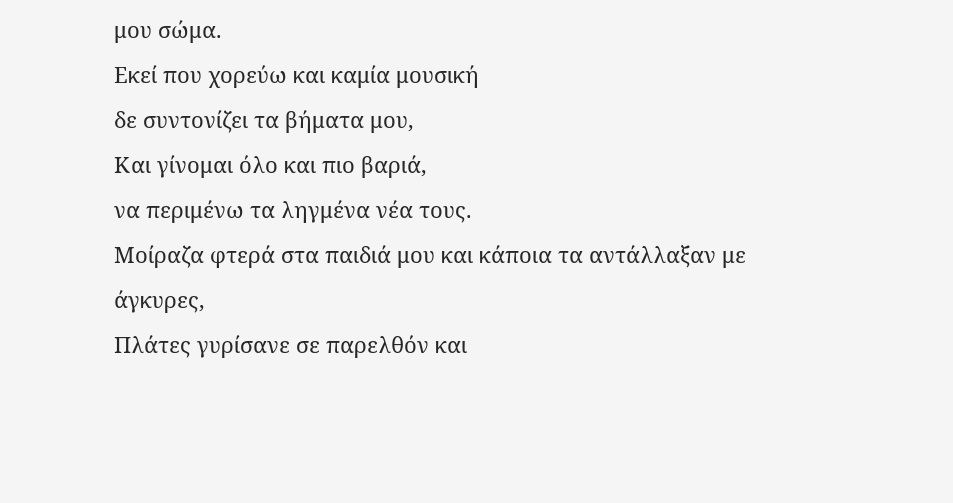μου σώμα.
Εκεί που χορεύω και καμία μουσική
δε συντονίζει τα βήματα μου,
Και γίνομαι όλο και πιο βαριά,
να περιμένω τα ληγμένα νέα τους.
Μοίραζα φτερά στα παιδιά μου και κάποια τα αντάλλαξαν με άγκυρες,
Πλάτες γυρίσανε σε παρελθόν και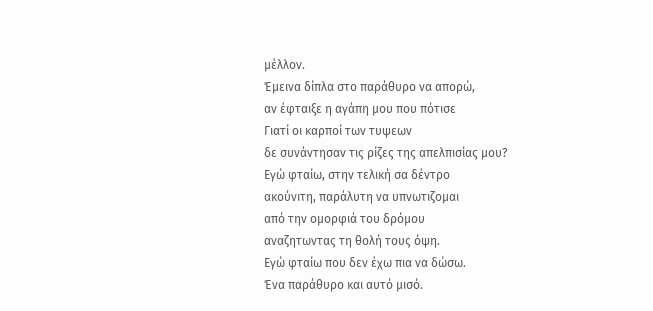μέλλον.
Έμεινα δίπλα στο παράθυρο να απορώ,
αν έφταιξε η αγάπη μου που πότισε
Γιατί οι καρποί των τυψεων
δε συνάντησαν τις ρίζες της απελπισίας μου?
Εγώ φταίω, στην τελική σα δέντρο
ακούνιτη, παράλυτη να υπνωτιζομαι
από την ομορφιά του δρόμου
αναζητωντας τη θολή τους όψη.
Εγώ φταίω που δεν έχω πια να δώσω.
Ένα παράθυρο και αυτό μισό.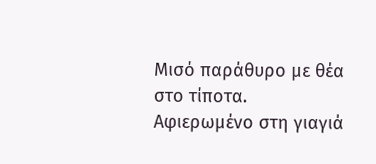Μισό παράθυρο με θέα στο τίποτα.
Αφιερωμένο στη γιαγιά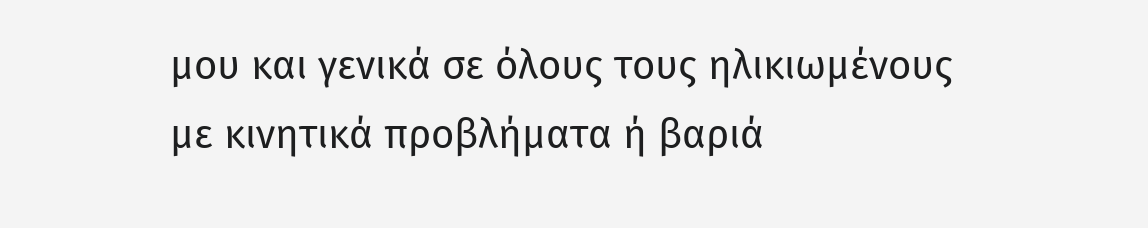μου και γενικά σε όλους τους ηλικιωμένους με κινητικά προβλήματα ή βαριά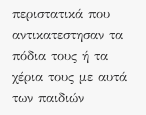περιστατικά που αντικατεστησαν τα πόδια τους ή τα χέρια τους με αυτά των παιδιών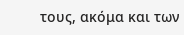τους, ακόμα και των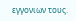εγγονιων τους.